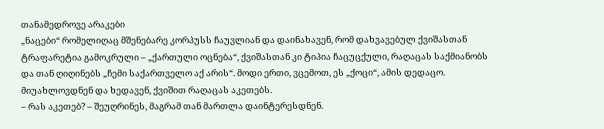თანამედროვე არაკები
„ნაცები“ რომელიღაც მშენებარე კორპუსს ჩაუვლიან და დაინახავენ, რომ დახვავებულ ქვიშასთან ტრაფარეტია გამოკრული – „ქართული ოცნება“, ქვიშასთან კი ტიპია ჩაცუცქული, რაღაცას საქმიანობს და თან ღიღინებს „ჩემი საქართველო აქ არის“. მოდი ერთი, ვცემოთ, ეს „ქოცი“, ამის დედაცო. მიუახლოვდნენ და ხედავენ, ქვიშით რაღაცას აკეთებს.
– რას აკეთებ? – შეუღრინეს, მაგრამ თან მართლა დაინტერესდნენ.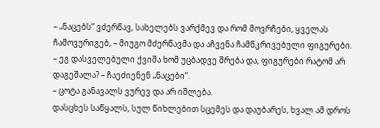– „ნაცებს“ ვძერწავ, სახელებს ვარქმევ და რომ მოვრჩები, ყველას ჩამოვურიგებ, – მიუგო მძერწავმა და აჩვენა ჩამწკრივებული ფიგურები.
– ეგ დასველებული ქვიშა ხომ უცბადვე შრება და, ფიგურები რატომ არ დაგეშალა? – ჩაეძიენენ „ნაცები“.
– ცოტა განავალს ვურევ და არ იშლება.
დასცხეს საწყალს, სულ წიხლებით სცემეს და დაუბარეს, ხვალ ამ დროს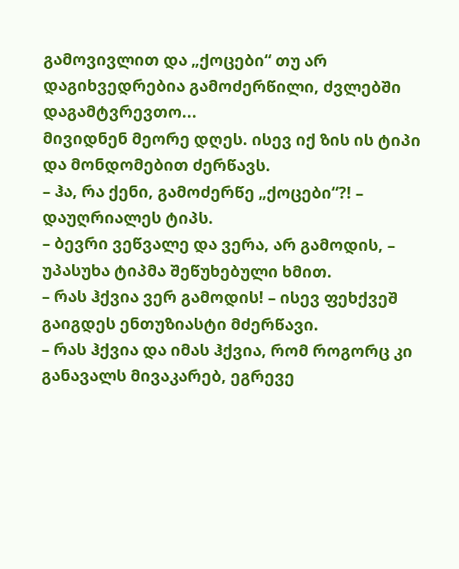გამოვივლით და „ქოცები“ თუ არ დაგიხვედრებია გამოძერწილი, ძვლებში დაგამტვრევთო...
მივიდნენ მეორე დღეს. ისევ იქ ზის ის ტიპი და მონდომებით ძერწავს.
– ჰა, რა ქენი, გამოძერწე „ქოცები“?! – დაუღრიალეს ტიპს.
– ბევრი ვეწვალე და ვერა, არ გამოდის, – უპასუხა ტიპმა შეწუხებული ხმით.
– რას ჰქვია ვერ გამოდის! – ისევ ფეხქვეშ გაიგდეს ენთუზიასტი მძერწავი.
– რას ჰქვია და იმას ჰქვია, რომ როგორც კი განავალს მივაკარებ, ეგრევე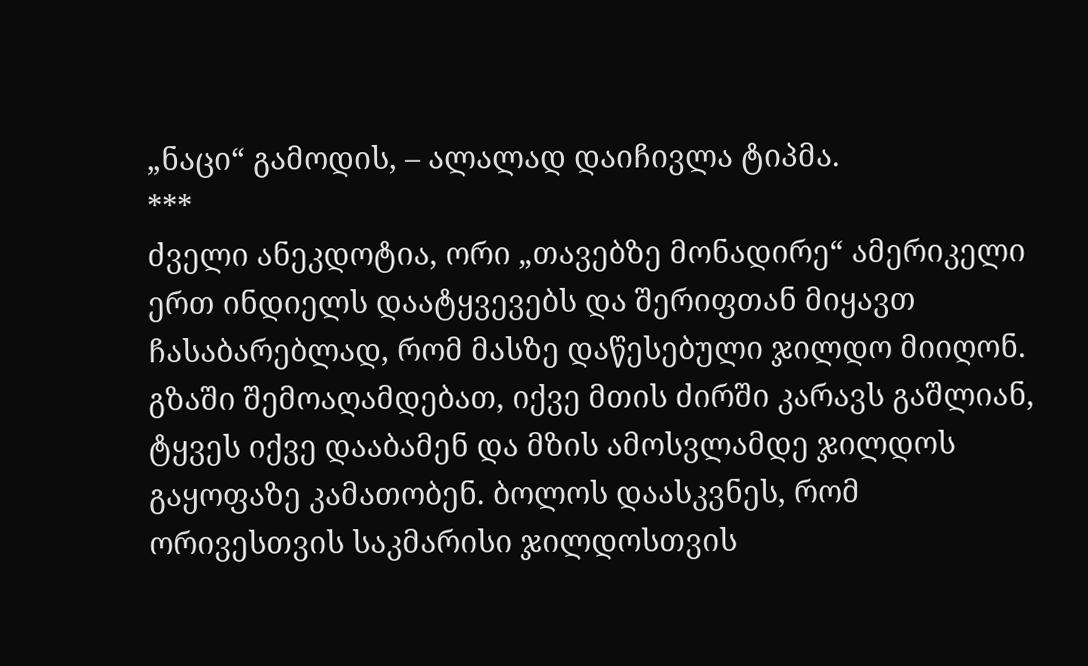„ნაცი“ გამოდის, – ალალად დაიჩივლა ტიპმა.
***
ძველი ანეკდოტია, ორი „თავებზე მონადირე“ ამერიკელი ერთ ინდიელს დაატყვევებს და შერიფთან მიყავთ ჩასაბარებლად, რომ მასზე დაწესებული ჯილდო მიიღონ. გზაში შემოაღამდებათ, იქვე მთის ძირში კარავს გაშლიან, ტყვეს იქვე დააბამენ და მზის ამოსვლამდე ჯილდოს გაყოფაზე კამათობენ. ბოლოს დაასკვნეს, რომ ორივესთვის საკმარისი ჯილდოსთვის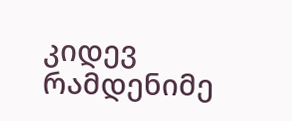კიდევ რამდენიმე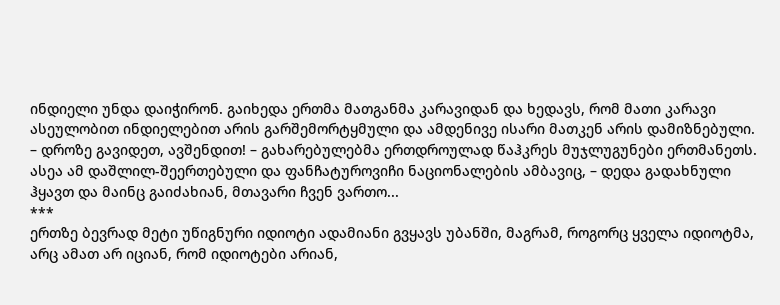ინდიელი უნდა დაიჭირონ. გაიხედა ერთმა მათგანმა კარავიდან და ხედავს, რომ მათი კარავი ასეულობით ინდიელებით არის გარშემორტყმული და ამდენივე ისარი მათკენ არის დამიზნებული.
– დროზე გავიდეთ, ავშენდით! – გახარებულებმა ერთდროულად წაჰკრეს მუჯლუგუნები ერთმანეთს.
ასეა ამ დაშლილ-შეერთებული და ფანჩატუროვიჩი ნაციონალების ამბავიც, – დედა გადახნული ჰყავთ და მაინც გაიძახიან, მთავარი ჩვენ ვართო...
***
ერთზე ბევრად მეტი უწიგნური იდიოტი ადამიანი გვყავს უბანში, მაგრამ, როგორც ყველა იდიოტმა, არც ამათ არ იციან, რომ იდიოტები არიან,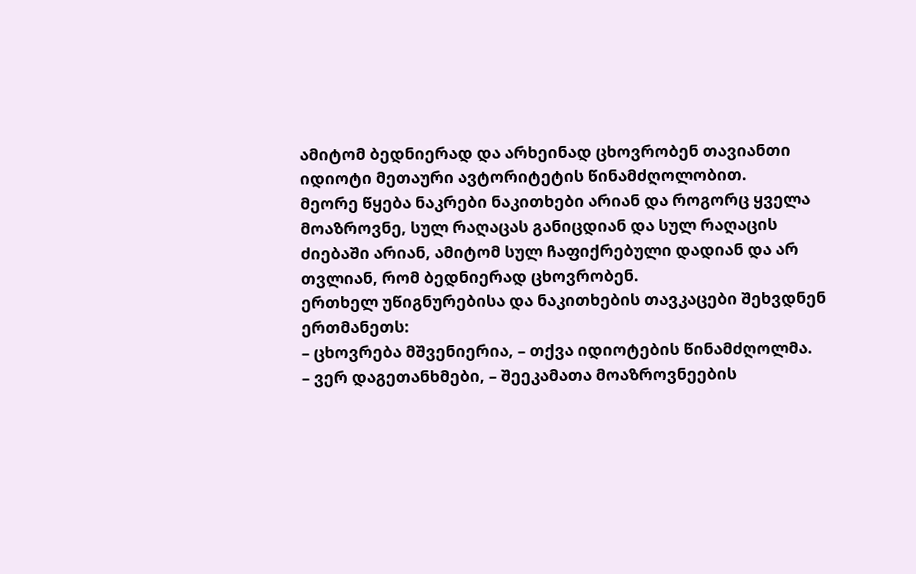ამიტომ ბედნიერად და არხეინად ცხოვრობენ თავიანთი იდიოტი მეთაური ავტორიტეტის წინამძღოლობით.
მეორე წყება ნაკრები ნაკითხები არიან და როგორც ყველა მოაზროვნე, სულ რაღაცას განიცდიან და სულ რაღაცის ძიებაში არიან, ამიტომ სულ ჩაფიქრებული დადიან და არ თვლიან, რომ ბედნიერად ცხოვრობენ.
ერთხელ უწიგნურებისა და ნაკითხების თავკაცები შეხვდნენ ერთმანეთს:
– ცხოვრება მშვენიერია, – თქვა იდიოტების წინამძღოლმა.
– ვერ დაგეთანხმები, – შეეკამათა მოაზროვნეების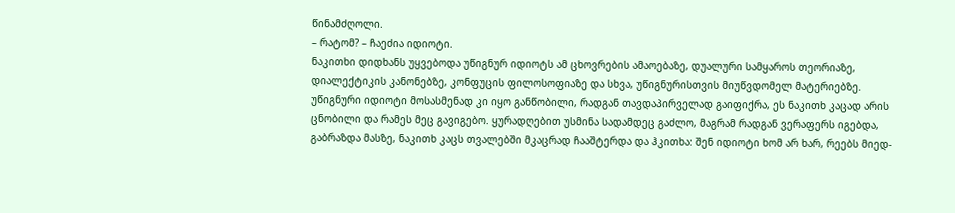წინამძღოლი.
– რატომ? – ჩაეძია იდიოტი.
ნაკითხი დიდხანს უყვებოდა უწიგნურ იდიოტს ამ ცხოვრების ამაოებაზე, დუალური სამყაროს თეორიაზე, დიალექტიკის კანონებზე, კონფუცის ფილოსოფიაზე და სხვა, უწიგნურისთვის მიუწვდომელ მატერიებზე.
უწიგნური იდიოტი მოსასმენად კი იყო განწობილი, რადგან თავდაპირველად გაიფიქრა, ეს ნაკითხ კაცად არის ცნობილი და რამეს მეც გავიგებო. ყურადღებით უსმინა სადამდეც გაძლო, მაგრამ რადგან ვერაფერს იგებდა, გაბრაზდა მასზე, ნაკითხ კაცს თვალებში მკაცრად ჩააშტერდა და ჰკითხა: შენ იდიოტი ხომ არ ხარ, რეებს მიედ-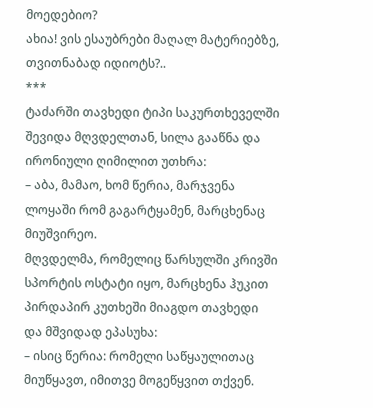მოედებიო?
ახია! ვის ესაუბრები მაღალ მატერიებზე, თვითნაბად იდიოტს?..
***
ტაძარში თავხედი ტიპი საკურთხეველში შევიდა მღვდელთან, სილა გააწნა და ირონიული ღიმილით უთხრა:
– აბა, მამაო, ხომ წერია, მარჯვენა ლოყაში რომ გაგარტყამენ, მარცხენაც მიუშვირეო.
მღვდელმა, რომელიც წარსულში კრივში სპორტის ოსტატი იყო, მარცხენა ჰუკით პირდაპირ კუთხეში მიაგდო თავხედი და მშვიდად ეპასუხა:
– ისიც წერია: რომელი საწყაულითაც მიუწყავთ, იმითვე მოგეწყვით თქვენ.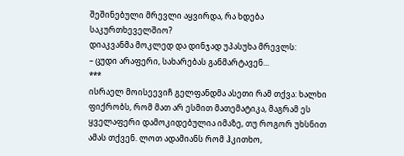შეშინებული მრევლი აყვირდა, რა ხდება საკურთხეველშიო?
დიაკვანმა მოკლედ და დინჯად უპასუხა მრევლს:
– ცუდი არაფერი, სახარებას განმარტავენ...
***
ისრაელ მოისეევიჩ გელფანდმა ასეთი რამ თქვა: ხალხი ფიქრობს, რომ მათ არ ესმით მათემატიკა, მაგრამ ეს ყველაფერი დამოკიდებულია იმაზე, თუ როგორ უხსნით ამას თქვენ. ლოთ ადამიანს რომ ჰკითხო,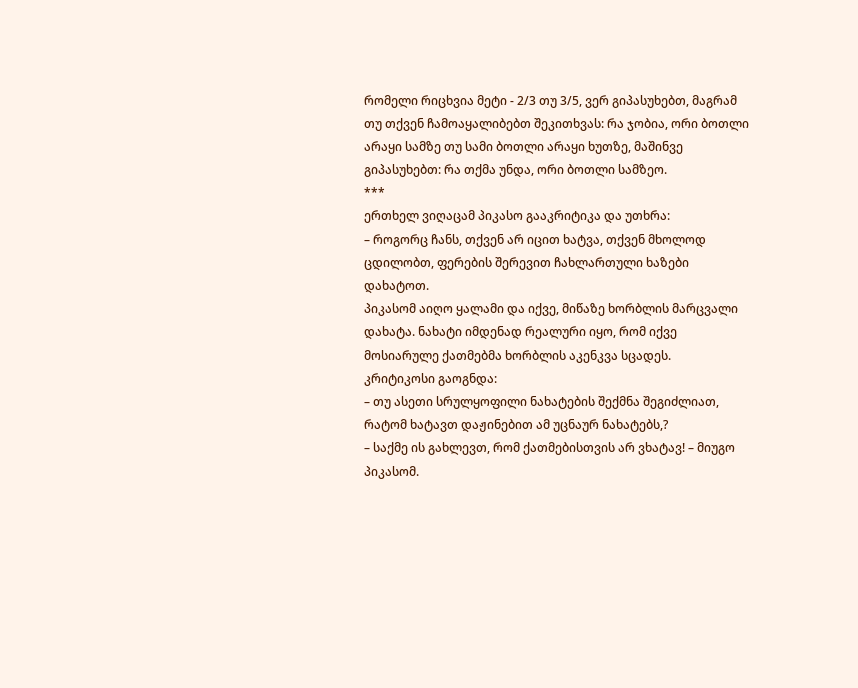რომელი რიცხვია მეტი - 2/3 თუ 3/5, ვერ გიპასუხებთ, მაგრამ თუ თქვენ ჩამოაყალიბებთ შეკითხვას: რა ჯობია, ორი ბოთლი არაყი სამზე თუ სამი ბოთლი არაყი ხუთზე, მაშინვე გიპასუხებთ: რა თქმა უნდა, ორი ბოთლი სამზეო.
***
ერთხელ ვიღაცამ პიკასო გააკრიტიკა და უთხრა:
– როგორც ჩანს, თქვენ არ იცით ხატვა, თქვენ მხოლოდ ცდილობთ, ფერების შერევით ჩახლართული ხაზები დახატოთ.
პიკასომ აიღო ყალამი და იქვე, მიწაზე ხორბლის მარცვალი დახატა. ნახატი იმდენად რეალური იყო, რომ იქვე მოსიარულე ქათმებმა ხორბლის აკენკვა სცადეს.
კრიტიკოსი გაოგნდა:
– თუ ასეთი სრულყოფილი ნახატების შექმნა შეგიძლიათ, რატომ ხატავთ დაჟინებით ამ უცნაურ ნახატებს,?
– საქმე ის გახლევთ, რომ ქათმებისთვის არ ვხატავ! – მიუგო პიკასომ.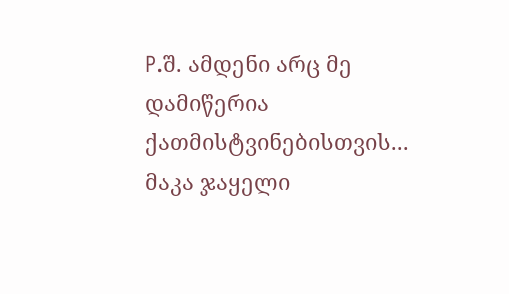P.შ. ამდენი არც მე დამიწერია ქათმისტვინებისთვის...
მაკა ჯაყელი